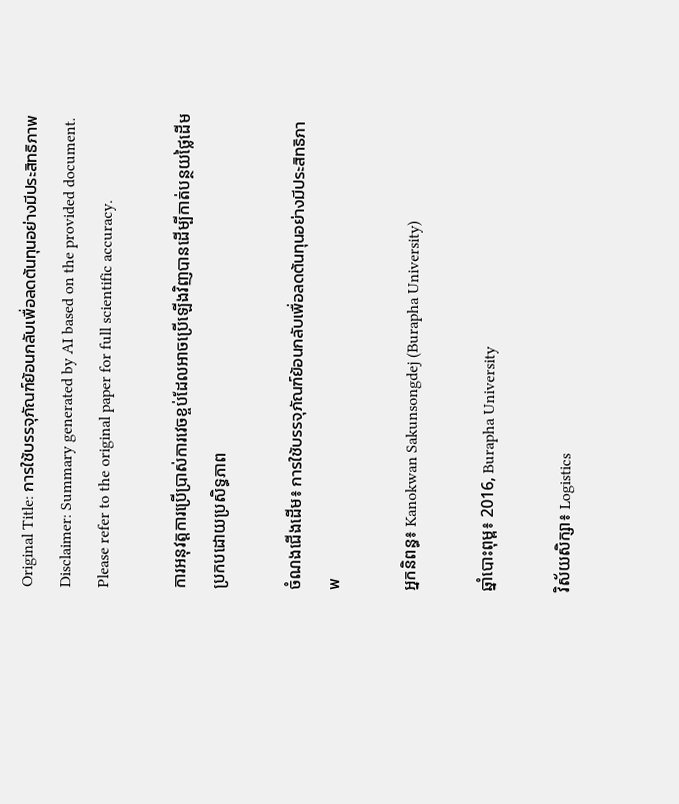Original Title: การใช้บรรจุภัณฑ์ย้อนกลับเพื่อลดต้นทุนอย่างมีประสิทธิภาพ
Disclaimer: Summary generated by AI based on the provided document. Please refer to the original paper for full scientific accuracy.

ការអនុវត្តការប្រើប្រាស់ការវេចខ្ចប់ដែលអាចប្រើឡើងវិញបានដើម្បីកាត់បន្ថយថ្លៃដើមប្រកបដោយប្រសិទ្ធភាព

ចំណងជើងដើម៖ การใช้บรรจุภัณฑ์ย้อนกลับเพื่อลดต้นทุนอย่างมีประสิทธิภาพ

អ្នកនិពន្ធ៖ Kanokwan Sakunsongdej (Burapha University)

ឆ្នាំបោះពុម្ព៖ 2016, Burapha University

វិស័យសិក្សា៖ Logistics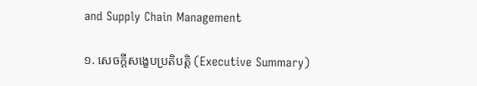and Supply Chain Management

១. សេចក្តីសង្ខេបប្រតិបត្តិ (Executive Summary)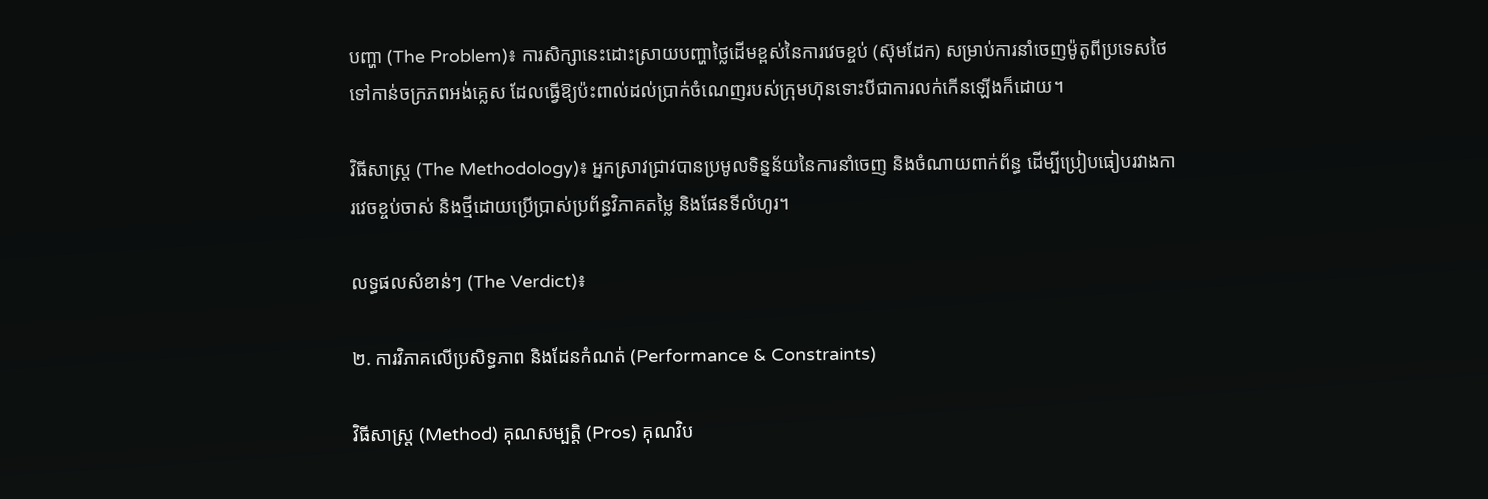បញ្ហា (The Problem)៖ ការសិក្សានេះដោះស្រាយបញ្ហាថ្លៃដើមខ្ពស់នៃការវេចខ្ចប់ (ស៊ុមដែក) សម្រាប់ការនាំចេញម៉ូតូពីប្រទេសថៃទៅកាន់ចក្រភពអង់គ្លេស ដែលធ្វើឱ្យប៉ះពាល់ដល់ប្រាក់ចំណេញរបស់ក្រុមហ៊ុនទោះបីជាការលក់កើនឡើងក៏ដោយ។

វិធីសាស្ត្រ (The Methodology)៖ អ្នកស្រាវជ្រាវបានប្រមូលទិន្នន័យនៃការនាំចេញ និងចំណាយពាក់ព័ន្ធ ដើម្បីប្រៀបធៀបរវាងការវេចខ្ចប់ចាស់ និងថ្មីដោយប្រើប្រាស់ប្រព័ន្ធវិភាគតម្លៃ និងផែនទីលំហូរ។

លទ្ធផលសំខាន់ៗ (The Verdict)៖

២. ការវិភាគលើប្រសិទ្ធភាព និងដែនកំណត់ (Performance & Constraints)

វិធីសាស្ត្រ (Method) គុណសម្បត្តិ (Pros) គុណវិប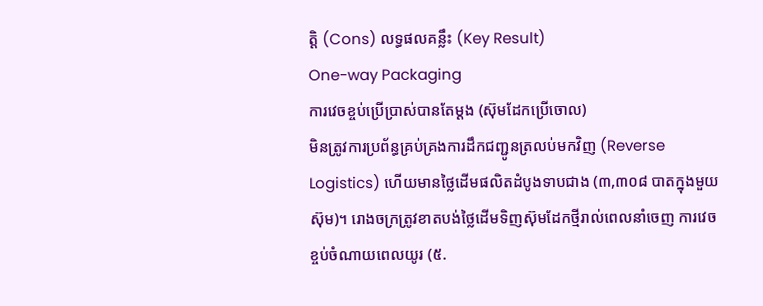ត្តិ (Cons) លទ្ធផលគន្លឹះ (Key Result)
One-way Packaging
ការវេចខ្ចប់ប្រើប្រាស់បានតែម្តង (ស៊ុមដែកប្រើចោល)
មិនត្រូវការប្រព័ន្ធគ្រប់គ្រងការដឹកជញ្ជូនត្រលប់មកវិញ (Reverse Logistics) ហើយមានថ្លៃដើមផលិតដំបូងទាបជាង (៣,៣០៨ បាតក្នុងមួយស៊ុម)។ រោងចក្រត្រូវខាតបង់ថ្លៃដើមទិញស៊ុមដែកថ្មីរាល់ពេលនាំចេញ ការវេចខ្ចប់ចំណាយពេលយូរ (៥.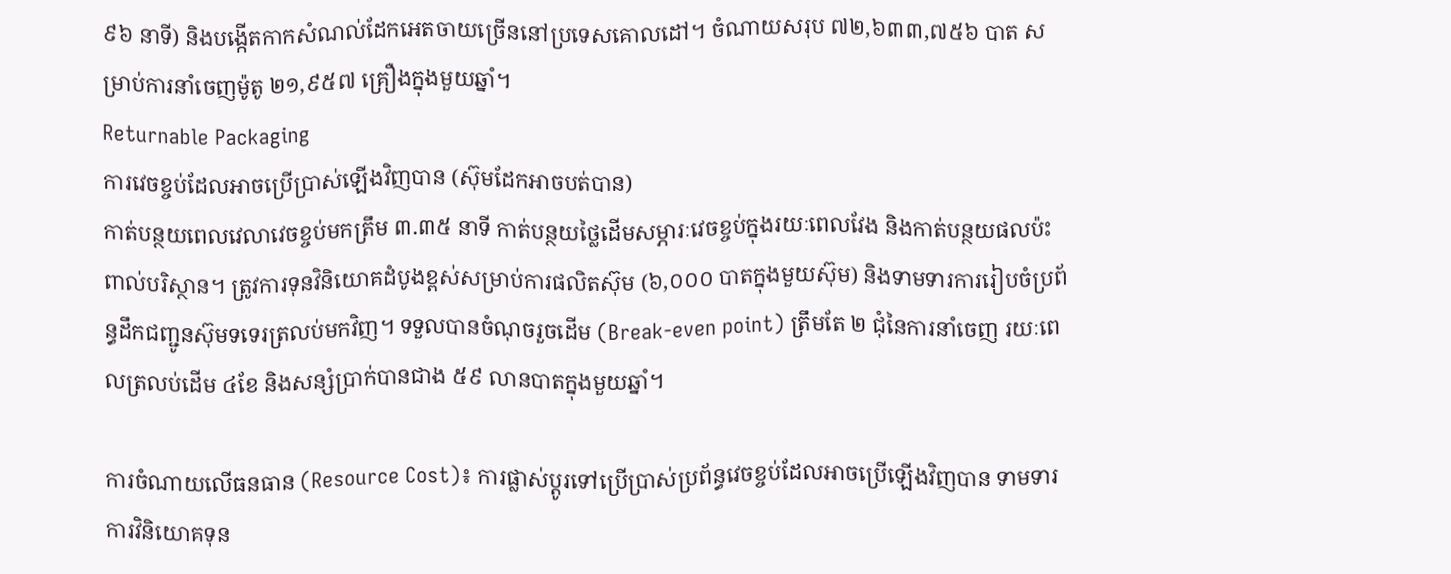៩៦ នាទី) និងបង្កើតកាកសំណល់ដែកអេតចាយច្រើននៅប្រទេសគោលដៅ។ ចំណាយសរុប ៧២,៦៣៣,៧៥៦ បាត សម្រាប់ការនាំចេញម៉ូតូ ២១,៩៥៧ គ្រឿងក្នុងមួយឆ្នាំ។
Returnable Packaging
ការវេចខ្ចប់ដែលអាចប្រើប្រាស់ឡើងវិញបាន (ស៊ុមដែកអាចបត់បាន)
កាត់បន្ថយពេលវេលាវេចខ្ចប់មកត្រឹម ៣.៣៥ នាទី កាត់បន្ថយថ្លៃដើមសម្ភារៈវេចខ្ចប់ក្នុងរយៈពេលវែង និងកាត់បន្ថយផលប៉ះពាល់បរិស្ថាន។ ត្រូវការទុនវិនិយោគដំបូងខ្ពស់សម្រាប់ការផលិតស៊ុម (៦,០០០ បាតក្នុងមួយស៊ុម) និងទាមទារការរៀបចំប្រព័ន្ធដឹកជញ្ជូនស៊ុមទទេរត្រលប់មកវិញ។ ទទួលបានចំណុចរួចដើម (Break-even point) ត្រឹមតែ ២ ជុំនៃការនាំចេញ រយៈពេលត្រលប់ដើម ៤ខែ និងសន្សំប្រាក់បានជាង ៥៩ លានបាតក្នុងមួយឆ្នាំ។

ការចំណាយលើធនធាន (Resource Cost)៖ ការផ្លាស់ប្តូរទៅប្រើប្រាស់ប្រព័ន្ធវេចខ្ចប់ដែលអាចប្រើឡើងវិញបាន ទាមទារការវិនិយោគទុន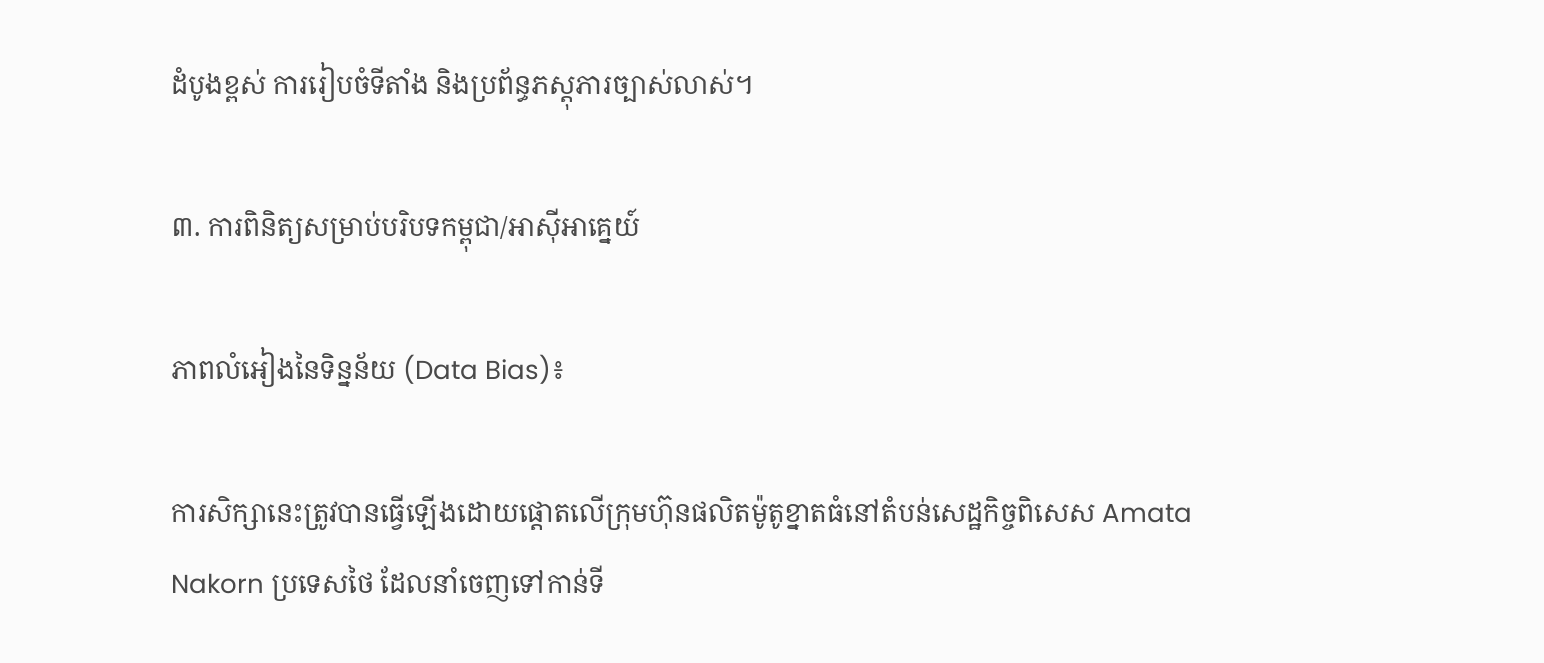ដំបូងខ្ពស់ ការរៀបចំទីតាំង និងប្រព័ន្ធភស្តុភារច្បាស់លាស់។

៣. ការពិនិត្យសម្រាប់បរិបទកម្ពុជា/អាស៊ីអាគ្នេយ៍

ភាពលំអៀងនៃទិន្នន័យ (Data Bias)៖

ការសិក្សានេះត្រូវបានធ្វើឡើងដោយផ្តោតលើក្រុមហ៊ុនផលិតម៉ូតូខ្នាតធំនៅតំបន់សេដ្ឋកិច្ចពិសេស Amata Nakorn ប្រទេសថៃ ដែលនាំចេញទៅកាន់ទី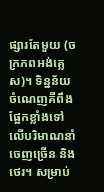ផ្សារតែមួយ (ចក្រភពអង់គ្លេស)។ ទិន្នន័យចំណេញគឺពឹងផ្អែកខ្លាំងទៅលើបរិមាណនាំចេញច្រើន និងថេរ។ សម្រាប់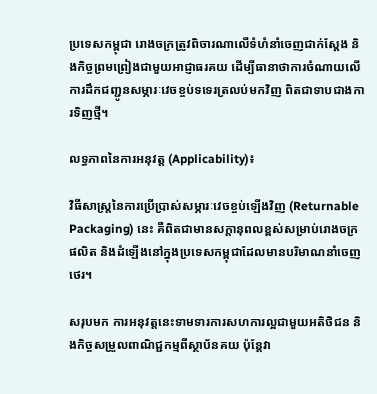ប្រទេសកម្ពុជា រោងចក្រត្រូវពិចារណាលើទំហំនាំចេញជាក់ស្តែង និងកិច្ចព្រមព្រៀងជាមួយអាជ្ញាធរគយ ដើម្បីធានាថាការចំណាយលើការដឹកជញ្ជូនសម្ភារៈវេចខ្ចប់ទទេរត្រលប់មកវិញ ពិតជាទាបជាងការទិញថ្មី។

លទ្ធភាពនៃការអនុវត្ត (Applicability)៖

វិធីសាស្ត្រនៃការប្រើប្រាស់សម្ភារៈវេចខ្ចប់ឡើងវិញ (Returnable Packaging) នេះ គឺពិតជាមានសក្តានុពលខ្ពស់សម្រាប់រោងចក្រផលិត និងដំឡើងនៅក្នុងប្រទេសកម្ពុជាដែលមានបរិមាណនាំចេញថេរ។

សរុបមក ការអនុវត្តនេះទាមទារការសហការល្អជាមួយអតិថិជន និងកិច្ចសម្រួលពាណិជ្ជកម្មពីស្ថាប័នគយ ប៉ុន្តែវា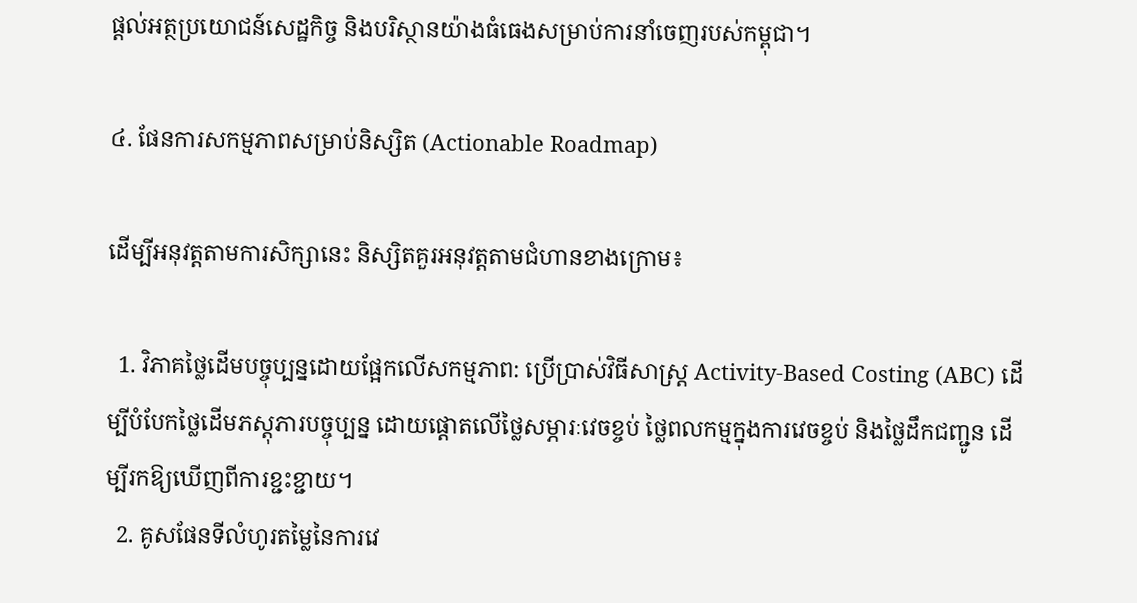ផ្តល់អត្ថប្រយោជន៍សេដ្ឋកិច្ច និងបរិស្ថានយ៉ាងធំធេងសម្រាប់ការនាំចេញរបស់កម្ពុជា។

៤. ផែនការសកម្មភាពសម្រាប់និស្សិត (Actionable Roadmap)

ដើម្បីអនុវត្តតាមការសិក្សានេះ និស្សិតគួរអនុវត្តតាមជំហានខាងក្រោម៖

  1. វិភាគថ្លៃដើមបច្ចុប្បន្នដោយផ្អែកលើសកម្មភាព: ប្រើប្រាស់វិធីសាស្ត្រ Activity-Based Costing (ABC) ដើម្បីបំបែកថ្លៃដើមភស្តុភារបច្ចុប្បន្ន ដោយផ្តោតលើថ្លៃសម្ភារៈវេចខ្ចប់ ថ្លៃពលកម្មក្នុងការវេចខ្ចប់ និងថ្លៃដឹកជញ្ជូន ដើម្បីរកឱ្យឃើញពីការខ្ជះខ្ជាយ។
  2. គូសផែនទីលំហូរតម្លៃនៃការវេ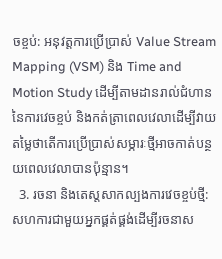ចខ្ចប់: អនុវត្តការប្រើប្រាស់ Value Stream Mapping (VSM) និង Time and Motion Study ដើម្បីតាមដានរាល់ជំហាននៃការវេចខ្ចប់ និងកត់ត្រាពេលវេលាដើម្បីវាយតម្លៃថាតើការប្រើប្រាស់សម្ភារៈថ្មីអាចកាត់បន្ថយពេលវេលាបានប៉ុន្មាន។
  3. រចនា និងតេស្តសាកល្បងការវេចខ្ចប់ថ្មី: សហការជាមួយអ្នកផ្គត់ផ្គង់ដើម្បីរចនាស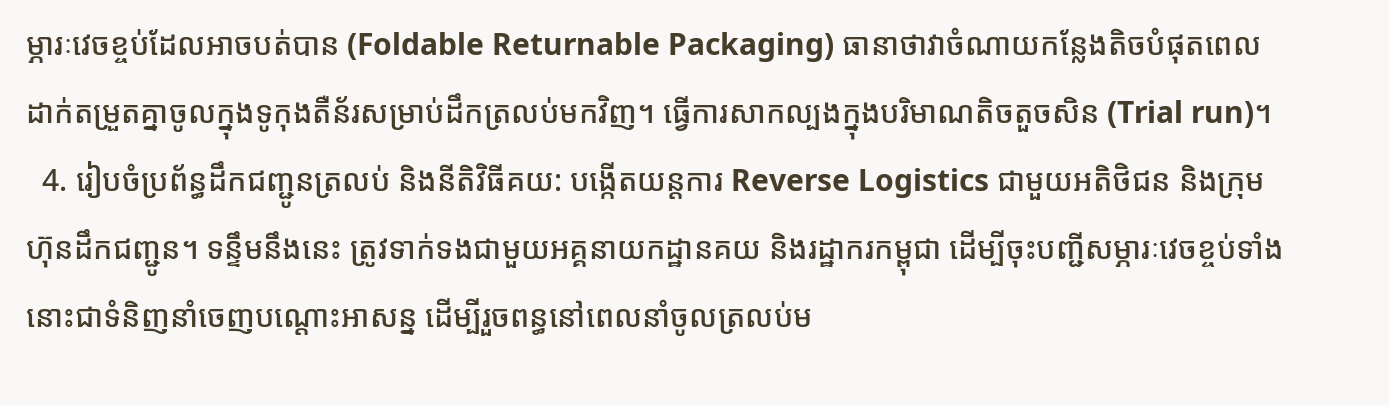ម្ភារៈវេចខ្ចប់ដែលអាចបត់បាន (Foldable Returnable Packaging) ធានាថាវាចំណាយកន្លែងតិចបំផុតពេលដាក់តម្រួតគ្នាចូលក្នុងទូកុងតឺន័រសម្រាប់ដឹកត្រលប់មកវិញ។ ធ្វើការសាកល្បងក្នុងបរិមាណតិចតួចសិន (Trial run)។
  4. រៀបចំប្រព័ន្ធដឹកជញ្ជូនត្រលប់ និងនីតិវិធីគយ: បង្កើតយន្តការ Reverse Logistics ជាមួយអតិថិជន និងក្រុមហ៊ុនដឹកជញ្ជូន។ ទន្ទឹមនឹងនេះ ត្រូវទាក់ទងជាមួយអគ្គនាយកដ្ឋានគយ និងរដ្ឋាករកម្ពុជា ដើម្បីចុះបញ្ជីសម្ភារៈវេចខ្ចប់ទាំងនោះជាទំនិញនាំចេញបណ្ដោះអាសន្ន ដើម្បីរួចពន្ធនៅពេលនាំចូលត្រលប់ម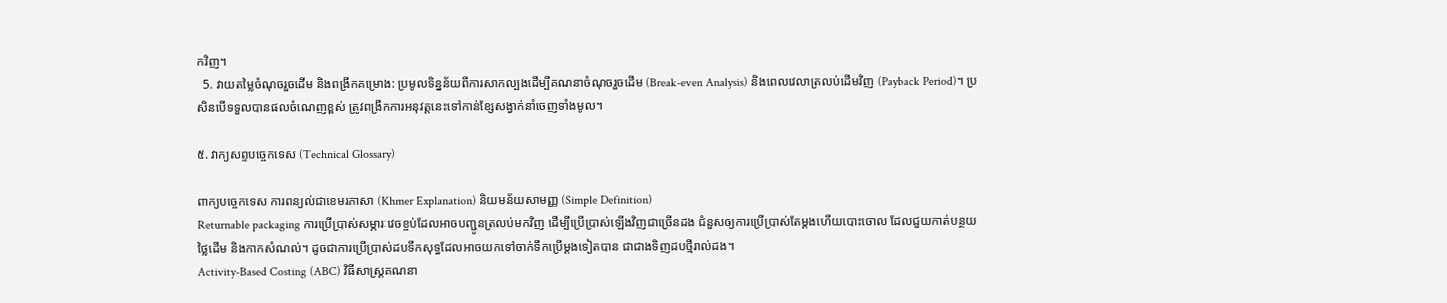កវិញ។
  5. វាយតម្លៃចំណុចរួចដើម និងពង្រីកគម្រោង: ប្រមូលទិន្នន័យពីការសាកល្បងដើម្បីគណនាចំណុចរួចដើម (Break-even Analysis) និងពេលវេលាត្រលប់ដើមវិញ (Payback Period)។ ប្រសិនបើទទួលបានផលចំណេញខ្ពស់ ត្រូវពង្រីកការអនុវត្តនេះទៅកាន់ខ្សែសង្វាក់នាំចេញទាំងមូល។

៥. វាក្យសព្ទបច្ចេកទេស (Technical Glossary)

ពាក្យបច្ចេកទេស ការពន្យល់ជាខេមរភាសា (Khmer Explanation) និយមន័យសាមញ្ញ (Simple Definition)
Returnable packaging ការប្រើប្រាស់សម្ភារៈវេចខ្ចប់ដែលអាចបញ្ជូនត្រលប់មកវិញ ដើម្បីប្រើប្រាស់ឡើងវិញជាច្រើនដង ជំនួសឲ្យការប្រើប្រាស់តែម្តងហើយបោះចោល ដែលជួយកាត់បន្ថយថ្លៃដើម និងកាកសំណល់។ ដូចជាការប្រើប្រាស់ដបទឹកសុទ្ធដែលអាចយកទៅចាក់ទឹកប្រើម្តងទៀតបាន ជាជាងទិញដបថ្មីរាល់ដង។
Activity-Based Costing (ABC) វិធីសាស្ត្រគណនា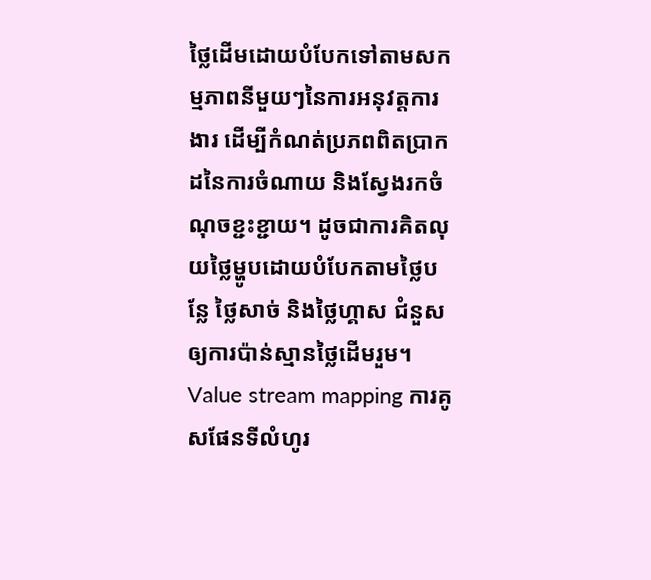ថ្លៃដើមដោយបំបែកទៅតាមសកម្មភាពនីមួយៗនៃការអនុវត្តការងារ ដើម្បីកំណត់ប្រភពពិតប្រាកដនៃការចំណាយ និងស្វែងរកចំណុចខ្ជះខ្ជាយ។ ដូចជាការគិតលុយថ្លៃម្ហូបដោយបំបែកតាមថ្លៃបន្លែ ថ្លៃសាច់ និងថ្លៃហ្គាស ជំនួសឲ្យការប៉ាន់ស្មានថ្លៃដើមរួម។
Value stream mapping ការគូសផែនទីលំហូរ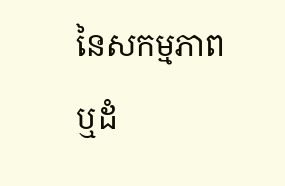នៃសកម្មភាព ឬដំ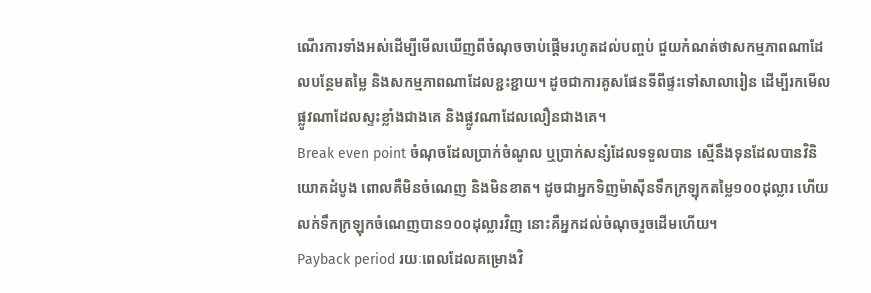ណើរការទាំងអស់ដើម្បីមើលឃើញពីចំណុចចាប់ផ្តើមរហូតដល់បញ្ចប់ ជួយកំណត់ថាសកម្មភាពណាដែលបន្ថែមតម្លៃ និងសកម្មភាពណាដែលខ្ជះខ្ជាយ។ ដូចជាការគូសផែនទីពីផ្ទះទៅសាលារៀន ដើម្បីរកមើលផ្លូវណាដែលស្ទះខ្លាំងជាងគេ និងផ្លូវណាដែលលឿនជាងគេ។
Break even point ចំណុចដែលប្រាក់ចំណូល ឬប្រាក់សន្សំដែលទទួលបាន ស្មើនឹងទុនដែលបានវិនិយោគដំបូង ពោលគឺមិនចំណេញ និងមិនខាត។ ដូចជាអ្នកទិញម៉ាស៊ីនទឹកក្រឡុកតម្លៃ១០០ដុល្លារ ហើយលក់ទឹកក្រឡុកចំណេញបាន១០០ដុល្លារវិញ នោះគឺអ្នកដល់ចំណុចរួចដើមហើយ។
Payback period រយៈពេលដែលគម្រោងវិ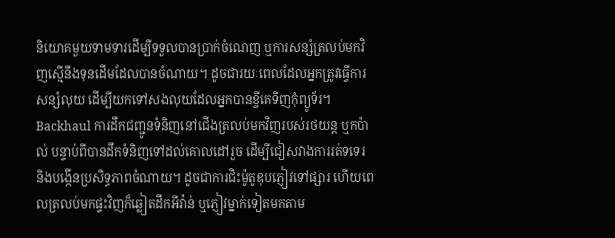និយោគមួយទាមទារដើម្បីទទួលបានប្រាក់ចំណេញ ឬការសន្សំត្រលប់មកវិញស្មើនឹងទុនដើមដែលបានចំណាយ។ ដូចជារយៈពេលដែលអ្នកត្រូវធ្វើការសន្សំលុយ ដើម្បីយកទៅសងលុយដែលអ្នកបានខ្ចីគេទិញកុំព្យូទ័រ។
Backhaul ការដឹកជញ្ជូនទំនិញនៅជើងត្រលប់មកវិញរបស់រថយន្ត ឬកប៉ាល់ បន្ទាប់ពីបានដឹកទំនិញទៅដល់គោលដៅរួច ដើម្បីជៀសវាងការរត់ទទេរ និងបង្កើនប្រសិទ្ធភាពចំណាយ។ ដូចជាការជិះម៉ូតូឌុបភ្ញៀវទៅផ្សារ ហើយពេលត្រលប់មកផ្ទះវិញក៏ឆ្លៀតដឹកអីវ៉ាន់ ឬភ្ញៀវម្នាក់ទៀតមកតាម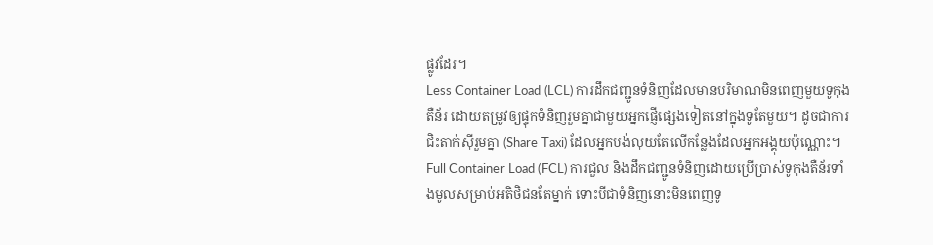ផ្លូវដែរ។
Less Container Load (LCL) ការដឹកជញ្ជូនទំនិញដែលមានបរិមាណមិនពេញមួយទូកុងតឺន័រ ដោយតម្រូវឲ្យផ្ទុកទំនិញរួមគ្នាជាមួយអ្នកផ្ញើផ្សេងទៀតនៅក្នុងទូតែមួយ។ ដូចជាការជិះតាក់ស៊ីរួមគ្នា (Share Taxi) ដែលអ្នកបង់លុយតែលើកន្លែងដែលអ្នកអង្គុយប៉ុណ្ណោះ។
Full Container Load (FCL) ការជួល និងដឹកជញ្ជូនទំនិញដោយប្រើប្រាស់ទូកុងតឺន័រទាំងមូលសម្រាប់អតិថិជនតែម្នាក់ ទោះបីជាទំនិញនោះមិនពេញទូ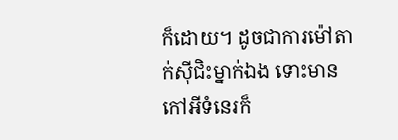ក៏ដោយ។ ដូចជាការម៉ៅតាក់ស៊ីជិះម្នាក់ឯង ទោះមានកៅអីទំនេរក៏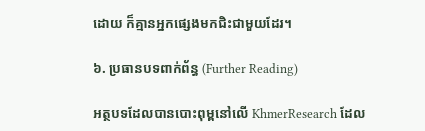ដោយ ក៏គ្មានអ្នកផ្សេងមកជិះជាមួយដែរ។

៦. ប្រធានបទពាក់ព័ន្ធ (Further Reading)

អត្ថបទដែលបានបោះពុម្ពនៅលើ KhmerResearch ដែល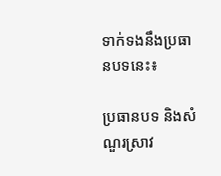ទាក់ទងនឹងប្រធានបទនេះ៖

ប្រធានបទ និងសំណួរស្រាវ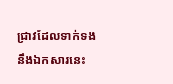ជ្រាវដែលទាក់ទងនឹងឯកសារនេះ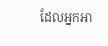ដែលអ្នកអា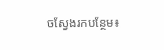ចស្វែងរកបន្ថែម៖